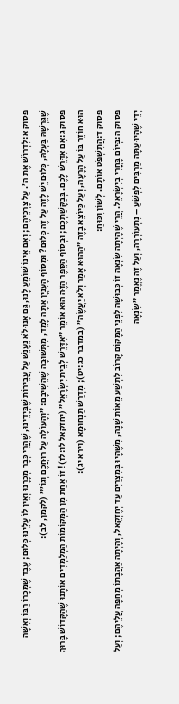פסוק א:לִדְרוֹשׁ אֶת ה׳. עַל צָרְכֵיהֶם; וְאִם אֵינוֹ שׁוֹמֵעַ לָנוּ, גַּם אָנוּ לֹא נֵעָנֵשׁ עַל עֲבֵירוֹת שֶׁבְּיָדֵינוּ, שֶׁהֲרֵי כְּבָר מְכָרָנוּ וְאֵין לוֹ עָלֵינוּ כְּלוּם; עֶבֶד שֶׁמְּכָרוֹ רַבּוֹ וְאִשָּׁה שֶׁגֵּרְשָׁהּ בַּעְלָהּ, כְּלוּם יֵשׁ לָזֶה עַל זֶה כְּלוּם? וּמִסּוֹף הָעִנְיָן אַתָּה לָמֵד, מִתְּשׁוּבָה שֶׁהֵשִׁיבָם: ״וְהָעוֹלָה עַל רוּחֲכֶם וְגוֹ׳״ (לקמן, לב):
פסוק ג:אִם אִדָּרֵשׁ לָכֶם. בְּבַקָּשַׁתְכֶם; וּבְסוֹף הַסֵּפֶר הַזֶּה הוּא אוֹמֵר ״אִדָּרֵשׁ לְבֵית יִשְׂרָאֵל״ (יחזקאל לו:לז)! זוֹ אַחַת מִן הַמְּקוֹמוֹת הַמְלַמְּדִים אוֹתָנוּ שֶׁהַקָּדוֹשׁ בָּרוּךְ הוּא חוֹזֵר בּוֹ עַל הָרָעָה, וְעַל כַּיּוֹצֵא בָזֶה ״הַהוּא אָמַר וְלֹא יַעֲשֶׂה״ (במדבר כג:יט); מִדְרַשׁ תַּנְחוּמָא (וירא יג):
פסוק ד:הֲתִשְׁפֹּט אוֹתָם. לְשׁוֹן וִכּוּחַ:
פסוק ה:בְּיוֹם בָּחֳרִי בְיִשְׂרָאֵל. הֲרֵי שֶׁהָיְתָה שִׂנְאָה זוֹ כְּבוּשָׁה לִפְנֵי הַמָּקוֹם קָרוֹב לִתְשַׁע מֵאוֹת שָׁנָה, מִשֶּׁהָיוּ בְּמִצְרַיִם עַד יְחֶזְקֵאל, וְהָיְתָה אַהֲבָתוֹ מְחַפָּה עֲלֵיהֶם; וְעַל יְדֵי שֶׁהָיוּ עַתָּה מַרְבִּים לִפְשֹׁעַ – נִתְעוֹרְרָה, וְעַל זֶה נֶאֱמַר ״שִׂנְאָה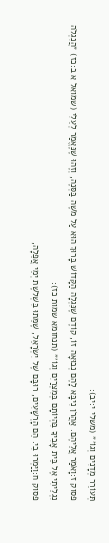תְּעוֹרֵר מְדָנִים וְגוֹ׳״ (משלי י:יב):
פסוק ז:וָאֹמַר אֲלֵיהֶם. אַהֲרֹן נִיבָּא לָהֶם נְבוּאָה זוֹ, קוֹדֶם שֶׁנִּגְלָה הַקָּדוֹשׁ בָּרוּךְ הוּא עַל מֹשֶׁה בַּסְּנֶה, וְזֶהוּ שֶׁנֶּאֱמַר לְעֵלִי (שמואל א ב:כז) ״הֲנִגְלֹה נִגְלֵיתִי אֶל בֵּית אָבִיךָ בִּהְיוֹתָם בְּמִצְרַיִם וְגוֹ׳״ (תנחומא שמות כז):
פסוק ח:וַיַּמְרוּ בִי. הֵם הָרְשָׁעִים, רוּבָּם שֶׁל יִשְׂרָאֵל, שֶׁמֵּתוּ בִּשְׁלֹשֶׁת יְמֵי אֲפֵלָה,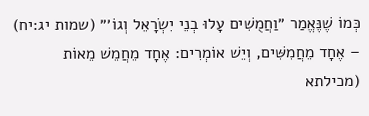כְּמוֹ שֶׁנֶּאֱמַר ״וַחֲמֻשִׁים עָלוּ בְנֵי יִשְׂרָאֵל וְגוֹ׳״ (שמות יג:יח) – אֶחָד מֵחֲמִשִּׁים, וְיֵשׁ אוֹמְרִים: אֶחָד מֵחֲמֵשׁ מֵאוֹת (מכילתא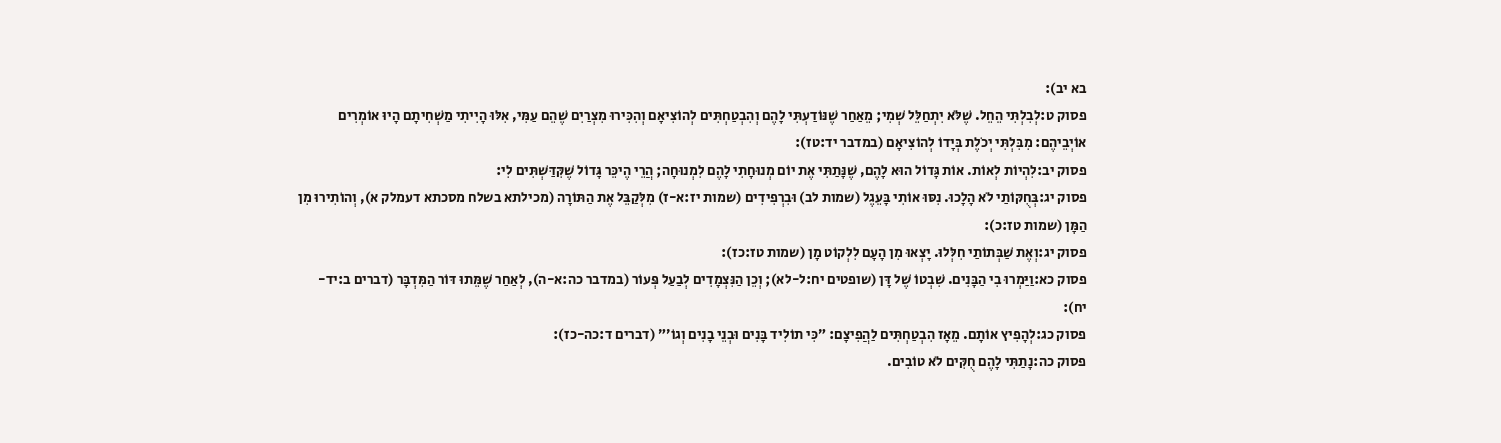בא יב):
פסוק ט:לְבִלְתִּי הֵחֵל. שֶׁלֹּא יִתְחַלֵּל שְׁמִי; מֵאַחַר שֶׁנּוֹדַעְתִּי לָהֶם וְהִבְטַחְתִּים לְהוֹצִיאָם וְהִכִּירוּ מִצְרַיִם שֶׁהֵם עַמִּי, אִלּוּ הָיִיתִי מַשְׁחִיתָם הָיוּ אוֹמְרִים אוֹיְבֵיהֶם: מִבִּלְתִּי יְכֹלֶת בְּיָדוֹ לְהוֹצִיאָם (במדבר יד:טז):
פסוק יב:לִהְיוֹת לְאוֹת. אוֹת גָּדוֹל הוּא לָהֶם, שֶׁנָּתַתִּי אֶת יוֹם מְנוּחָתִי לָהֶם לִמְנוּחָה; הֲרֵי הֶיכֵּר גָּדוֹל שֶׁקִּדַּשְׁתִּים לִי:
פסוק יג:בְּחֻקּוֹתַי לֹא הָלָכוּ. נִסּוּ אוֹתִי בָּעֵגֶל (שמות לב) וּבִרְפִידִים (שמות יז:א-ז) מִלְּקַבֵּל אֶת הַתּוֹרָה (מכילתא בשלח מסכתא דעמלק א), וְהוֹתִירוּ מִן הַמָּן (שמות טז:כ):
פסוק יג:וְאֶת שַׁבְּתוֹתַי חִלְּלוּ. יָצְאוּ מִן הָעָם לִלְקוֹט מָן (שמות טז:כז):
פסוק כא:וַיַּמְרוּ בִי הַבָּנִים. שִׁבְטוֹ שֶׁל דָּן (שופטים יח:ל-לא); וְכֵן הַנִּצְמָדִים לְבַעַל פְּעוֹר (במדבר כה:א-ה), לְאַחַר שֶׁמֵּתוּ דּוֹר הַמִּדְבָּר (דברים ב:יד-יח):
פסוק כג:לְהָפִיץ אוֹתָם. מֵאָז הִבְטַחְתִּים לַהֲפִיצָם: ״כִּי תוֹלִיד בָּנִים וּבְנֵי בָנִים וְגוֹ׳״ (דברים ד:כה-כז):
פסוק כה:נָתַתִּי לָהֶם חֻקִּים לֹא טוֹבִים.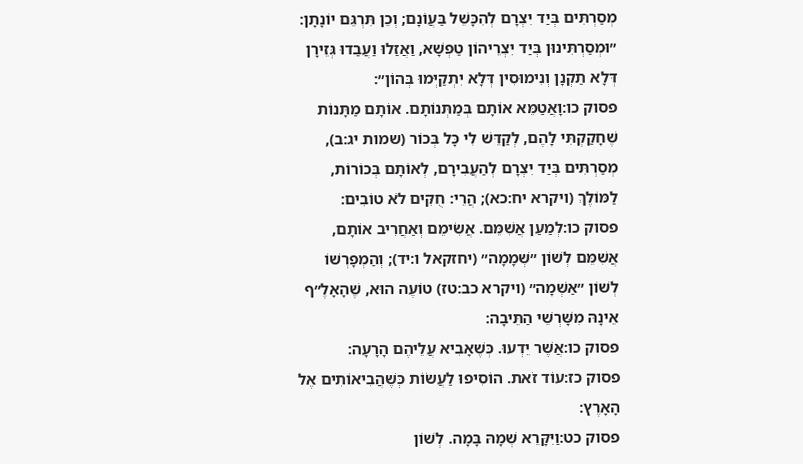מְסַרְתִּים בְּיַד יִצְרָם לְהִכָּשֵׁל בַּעֲוֹנָם; וְכֵן תִּרְגֵּם יוֹנָתָן: ״וּמְסַרְתִּינוּן בְּיַד יִצְרֵיהוֹן טַפְשָׁא, וַאֲזַלוּ וַעֲבַדוּ גְּזֵירָן דְּלָא תַקְנָן וְנִימוּסִין דְּלָא יִתְקַיְּמוּ בְּהוֹן״:
פסוק כו:וָאֲטַמֵּא אוֹתָם בְּמַתְּנוֹתָם. אוֹתָם מַתָּנוֹת שֶׁחָקַקְתִּי לָהֶם, לְקַדֵּשׁ לִי כָּל בְּכוֹר (שמות יג:ב), מְסַרְתִּים בְּיַד יִצְרָם לְהַעֲבִירָם, לְאוֹתָם בְּכוֹרוֹת, לַמּוֹלֶךְ (ויקרא יח:כא); הֲרֵי: חֻקִּים לֹא טוֹבִים:
פסוק כו:לְמַעַן אֲשִׁמֵּם. אֲשִׂימֵם וְאַחֲרִיב אוֹתָם, אֲשִׁמֵּם לְשׁוֹן ״שְׁמָמָה״ (יחזקאל ו:יד); וְהַמְפָרְשׁוֹ לְשׁוֹן ״אַשְׁמָה״ (ויקרא כב:טז) טוֹעֶה הוּא, שֶׁהָאָלֶ״ף אֵינָהּ מִשָּׁרְשֵׁי הַתֵּיבָה:
פסוק כו:אֲשֶׁר יֵדְעוּ. כְּשֶׁאָבִיא עֲלֵיהֶם הָרָעָה:
פסוק כז:עוֹד זֹאת. הוֹסִיפוּ לַעֲשׂוֹת כְּשֶׁהֲבִיאוֹתִים אֶל הָאָרֶץ:
פסוק כט:וַיִּקָּרֵא שְׁמָהּ בָּמָה. לְשׁוֹן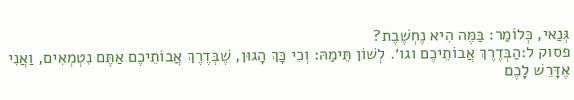גְּנַאי, כְּלוֹמַר: בַּמֶּה הִיא נֶחְשֶׁבֶת?
פסוק ל:הַבְּדֶרֶךְ אֲבוֹתֵיכֶם וגו׳. לְשׁוֹן תֵּימַהּ: וְכִי כָּךְ הָגוּן, שֶׁבְּדֶרֶךְ אֲבוֹתֵיכֶם אַתֶּם נִטְמְאִים, וַאֲנִי אֶדָּרֵשׁ לָכֶם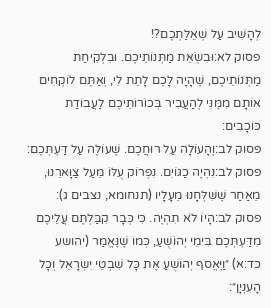לְהָשִׁיב עַל שְׁאֵלַתְכֶם?!
פסוק לא:וּבִשְׂאֵת מַתְּנוֹתֵיכֶם. וּבִלְקִיחַת מַתְּנוֹתֵיכֶם, שֶׁהָיָה לָכֶם לָתֵת לִי, וְאַתֶּם לוֹקְחִים אוֹתָם מִמֶּנִּי לְהַעֲבִיר בְּכוֹרוֹתֵיכֶם לַעֲבוֹדַת כּוֹכָבִים:
פסוק לב:וְהָעוֹלָה עַל רוּחֲכֶם. שֶׁעוֹלֶה עַל דַּעְתְּכֶם:
פסוק לב:נִהְיֶה כַגּוֹיִם. נִפְרוֹק עֻלּוֹ מֵעַל צַוָּארֵנוּ, מֵאַחַר שֶׁשִּׁלְּחָנוּ מֵעָלָיו (תנחומא, נצבים ג):
פסוק לב:הָיוֹ לֹא תִהְיֶה. כִּי כְּבָר קִבַּלְתֶּם עֲלֵיכֶם מִדַּעְתְּכֶם בִּימֵי יְהוֹשֻׁעַ, כְּמוֹ שֶׁנֶּאֱמַר (יהושע כד:א) ״וַיֶּאֱסֹף יְהוֹשֻׁעַ אֶת כָּל שִׁבְטֵי יִשְׂרָאֵל וְכָל הָעִנְיָן״: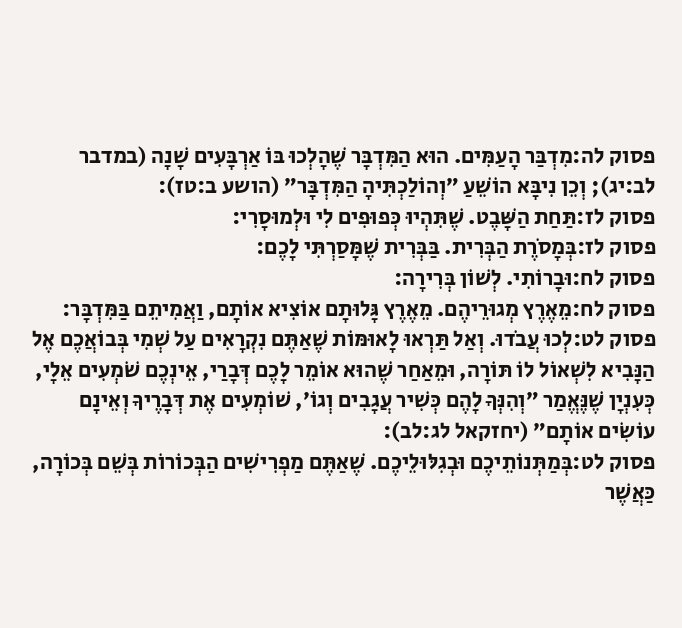פסוק לה:מִדְבַּר הָעַמִּים. הוּא הַמִּדְבָּר שֶׁהָלְכוּ בּוֹ אַרְבָּעִים שָׁנָה (במדבר לב:יג); וְכֵן נִיבָּא הוֹשֵׁעַ ״וְהוֹלַכְתִּיהָ הַמִּדְבָּר״ (הושע ב:טז):
פסוק לז:תַּחַת הַשָּׁבֶט. שֶׁתִּהְיוּ כְּפוּפִים לִי וּלְמוּסָרִי:
פסוק לז:בְּמָסֹרֶת הַבְּרִית. בַּבְּרִית שֶׁמָּסַרְתִּי לָכֶם:
פסוק לח:וּבָרוֹתִי. לְשׁוֹן בְּרִירָה:
פסוק לח:מֵאֶרֶץ מְגוּרֵיהֶם. מֵאֶרֶץ גָּלוּתָם אוֹצִיא אוֹתָם, וַאֲמִיתֵם בַּמִּדְבָּר:
פסוק לט:לְכוּ עֲבֹדוּ. וְאַל תַּרְאוּ לָאוּמּוֹת שֶׁאַתֶּם נִקְרָאִים עַל שְׁמִי בְּבוֹאֲכֶם אֶל הַנָּבִיא לִשְׁאוֹל לוֹ תּוֹרָה, וּמֵאַחַר שֶׁהוּא אוֹמֵר לָכֶם דְּבָרַי, אֵינְכֶם שֹׁמְעִים אֵלָי, כְּעִנְיָן שֶׁנֶּאֱמַר ״וְהִנְּךָ לָהֶם כְּשִׁיר עֲגָבִים וְגוֹ׳, שׁוֹמְעִים אֶת דְּבָרֶיךָ וְאֵינָם עוֹשִׂים אוֹתָם״ (יחזקאל לג:לב):
פסוק לט:בְּמַתְּנוֹתֵיכֶם וּבְגִלּוּלֵיכֶם. שֶׁאַתֶּם מַפְרִישִׁים הַבְּכוֹרוֹת בְּשֵׁם בְּכוֹרָה, כַּאֲשֶׁר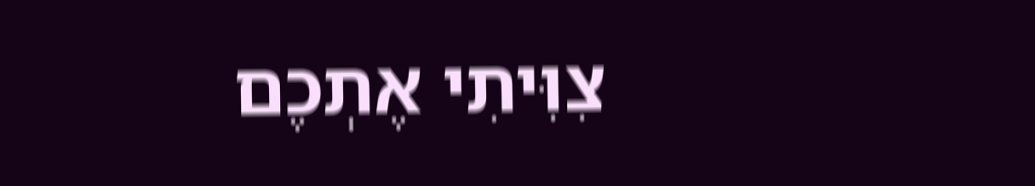צִוִּיתִי אֶתְכֶם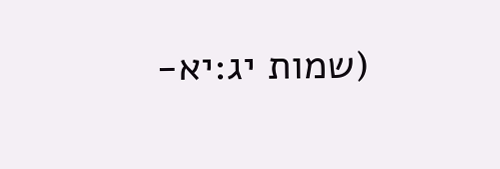(שמות יג:יא-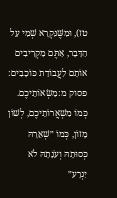טז), וּמִשֶּׁנִּקְרָא שְׁמִי עַל הַדָּבָר, אַתֶּם מַקְרִיבִים אוֹתָם לַעֲבוֹדַת כּוֹכָבִים:
פסוק מ:מַשְׂאוֹתֵיכֶם. כְּמוֹ מִשְׁאֲרוֹתֵיכֶם, לְשׁוֹן מָזוֹן, כְּמוֹ ״שְׁאֵרָהּ כְּסוּתָהּ וְעֹנָתָהּ לֹא יִגְרָע״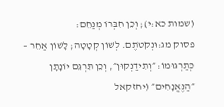(שמות כא:י); וְכֵן חִבְּרוֹ מְנַחֵם:
פסוק מג:וּנְקֹטֹתֶם. לְשׁוֹן קְטָטָה; לָשׁוֹן אַחֵר – כְּתַרְגּוּמוֹ: ״וְתִידַנְקוּן״, וְכֵן תִּרְגֵּם יוֹנָתָן ״הַנֶּאֱנָחִים״ (יחזקאל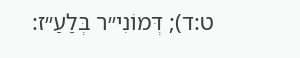ט:ד); דְּמוֹנִי״ר בְּלַעַ״ז: